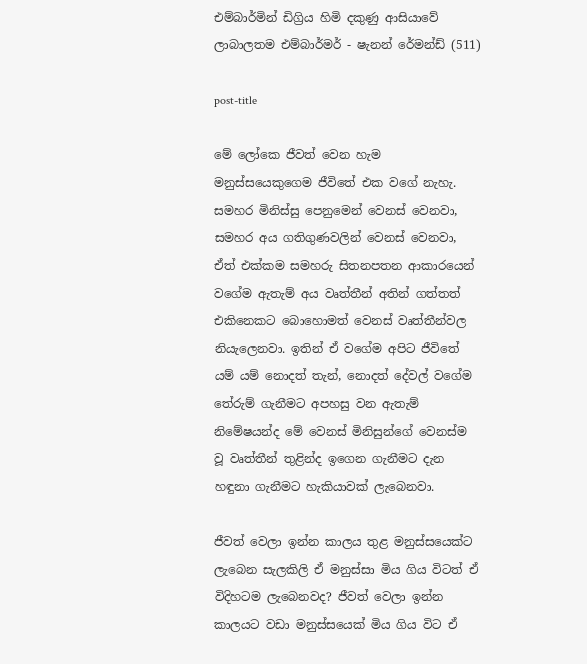එම්බාර්මින් ඩිග්‍රිය හිමි දකුණු ආසියාවේ ලාබාලතම එම්බාර්මර් - ෂැනන් රේමන්ඩ් (511)

post-title

මේ ලෝකෙ ජීවත් වෙන හැම මනුස්සයෙකුගෙම ජීවිතේ එක වගේ නැහැ. සමහර මිනිස්සු පෙනුමෙන් වෙනස් වෙනවා, සමහර අය ගතිගුණවලින් වෙනස් වෙනවා, ඒත් එක්කම සමහරු සිතනපතන ආකාරයෙන් වගේම ඇතැම් අය වෘත්තීන් අතින් ගත්තත් එකිනෙකට බොහොමත් වෙනස් වෘත්තීන්වල නියැලෙනවා. ඉතින් ඒ වගේම අපිට ජීවිතේ යම් යම් නොදත් තැන්, නොදත් දේවල් වගේම තේරුම් ගැනීමට අපහසු වන ඇතැම් නිමේෂයන්ද මේ වෙනස් මිනිසුන්ගේ වෙනස්ම වූ වෘත්තීන් තුළින්ද ඉගෙන ගැනීමට දැන හඳුනා ගැනීමට හැකියාවක් ලැබෙනවා.

ජීවත් වෙලා ඉන්න කාලය තුළ මනුස්සයෙක්ට ලැබෙන සැලකිලි ඒ මනුස්සා මිය ගිය විටත් ඒ විදිහටම ලැබෙනවද? ජීවත් වෙලා ඉන්න කාලයට වඩා මනුස්සයෙක් මිය ගිය විට ඒ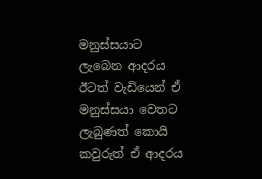මනුස්සයාට ලැබෙන ආදරය ඊටත් වැඩියෙන් ඒ මනුස්සයා වෙතට ලැබුණත් කොයි කවුරුත් ඒ ආදරය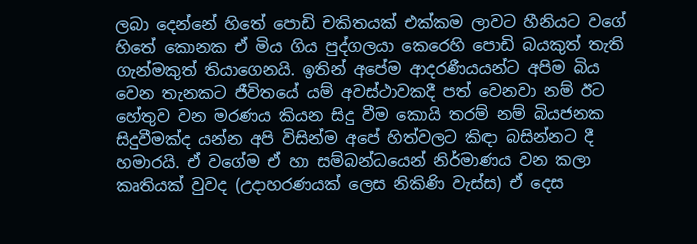ලබා දෙන්නේ හිතේ පොඩි චකිතයක් එක්කම ලාවට හීනියට වගේ හිතේ කොනක ඒ මිය ගිය පුද්ගලයා කෙරෙහි පොඩි බයකුත් තැති ගැන්මකුත් තියාගෙනයි. ඉතින් අපේම ආදරණීයයන්ට අපිම බිය වෙන තැනකට ජීවිතයේ යම් අවස්ථාවකදී පත් වෙනවා නම් ඊට හේතුව වන මරණය කියන සිදු වීම කොයි තරම් නම් බියජනක සිදුවීමක්ද යන්න අපි විසින්ම අපේ හිත්වලට කිඳා බසින්නට දී හමාරයි. ඒ වගේම ඒ හා සම්බන්ධයෙන් නිර්මාණය වන කලා කෘතියක් වුවද (උදාහරණයක් ලෙස නිකිණි වැස්ස) ඒ දෙස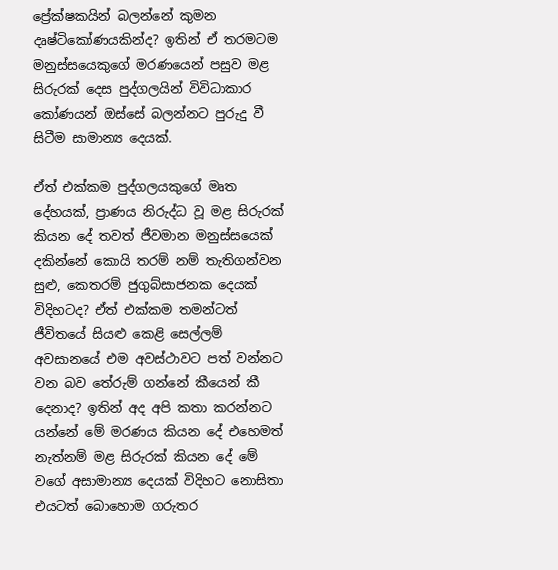ප්‍රේක්ෂකයින් බලන්නේ කුමන දෘෂ්ටිකෝණයකින්ද? ඉතින් ඒ තරමටම මනුස්සයෙකුගේ මරණයෙන් පසුව මළ සිරුරක් දෙස පුද්ගලයින් විවිධාකාර කෝණයන් ඔස්සේ බලන්නට පුරුදු වී සිටීම සාමාන්‍ය දෙයක්.

ඒත් එක්කම පුද්ගලයකුගේ මෘත දේහයක්, ප්‍රාණය නිරුද්ධ වූ මළ සිරුරක් කියන දේ තවත් ජීවමාන මනුස්සයෙක් දකින්නේ කොයි තරම් නම් තැතිගන්වන සුළු, කෙතරම් ජුගුබ්සාජනක දෙයක් විදිහටද? ඒත් එක්කම තමන්ටත් ජීවිතයේ සියළු කෙළි සෙල්ලම් අවසානයේ එම අවස්ථාවට පත් වන්නට වන බව තේරුම් ගන්නේ කීයෙන් කී දෙනාද? ඉතින් අද අපි කතා කරන්නට යන්නේ මේ මරණය කියන දේ එහෙමත් නැත්නම් මළ සිරුරක් කියන දේ මේ වගේ අසාමාන්‍ය දෙයක් විදිහට නොසිතා එයටත් බොහොම ගරුතර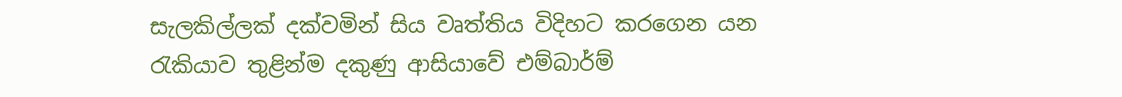සැලකිල්ලක් දක්වමින් සිය වෘත්තිය විදිහට කරගෙන යන රැකියාව තුළින්ම දකුණු ආසියාවේ එම්බාර්ම්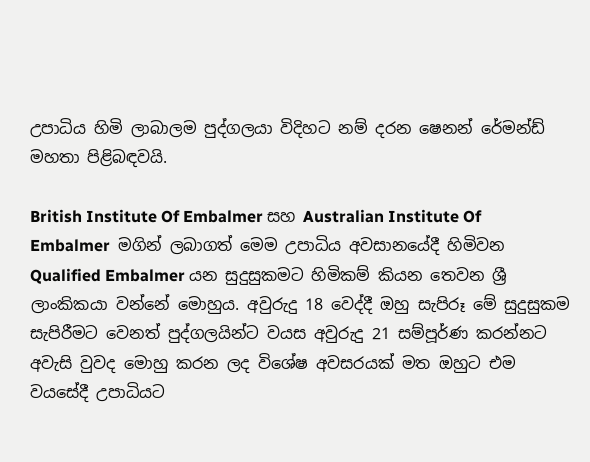උපාධිය හිමි ලාබාලම පුද්ගලයා විදිහට නම් දරන ෂෙනන් රේමන්ඩ් මහතා පිළිබඳවයි.

British Institute Of Embalmer සහ Australian Institute Of Embalmer  මගින් ලබාගත් මෙම උපාධිය අවසානයේදී හිමිවන Qualified Embalmer යන සුදුසුකමට හිමිකම් කියන තෙවන ශ්‍රී ලාංකිකයා වන්නේ මොහුය. අවුරුදු 18 වෙද්දී ඔහු සැපිරූ මේ සුදුසුකම සැපිරීමට වෙනත් පුද්ගලයින්ට වයස අවුරුදු 21 සම්පූර්ණ කරන්නට අවැසි වුවද මොහු කරන ලද විශේෂ අවසරයක් මත ඔහුට එම වයසේදී උපාධියට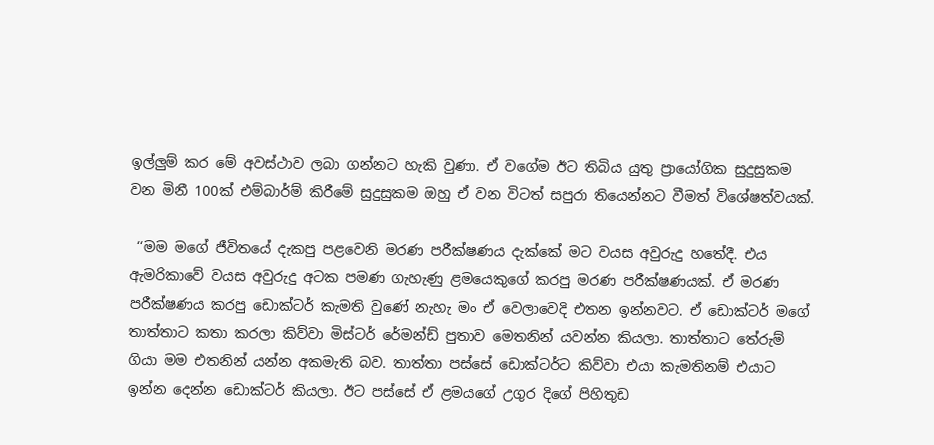ඉල්ලුම් කර මේ අවස්ථාව ලබා ගන්නට හැකි වුණා. ඒ වගේම ඊට තිබිය යුතු ප්‍රායෝගික සුදුසුකම වන මිනී 100ක් එම්බාර්ම් කිරීමේ සුදුසුකම ඔහු ඒ වන විටත් සපුරා තියෙන්නට වීමත් විශේෂත්වයක්.

 ‘‘මම මගේ ජීවිතයේ දැකපු පළවෙනි මරණ පරීක්ෂණය දැක්කේ මට වයස අවුරුදු හතේදී. එය ඇමරිකාවේ වයස අවුරුදු අටක පමණ ගැහැණු ළමයෙකුගේ කරපු මරණ පරීක්ෂණයක්. ඒ මරණ පරීක්ෂණය කරපු ඩොක්ටර් කැමති වුණේ නැහැ මං ඒ වෙලාවෙදි එතන ඉන්නවට. ඒ ඩොක්ටර් මගේ තාත්තාට කතා කරලා කිව්වා මිස්ටර් රේමන්ඩ් පුතාව මෙතනින් යවන්න කියලා. තාත්තාට තේරුම් ගියා මම එතනින් යන්න අකමැති බව. තාත්තා පස්සේ ඩොක්ටර්ට කිව්වා එයා කැමතිනම් එයාට ඉන්න දෙන්න ඩොක්ටර් කියලා. ඊට පස්සේ ඒ ළමයගේ උගුර දිගේ පිහිතුඩ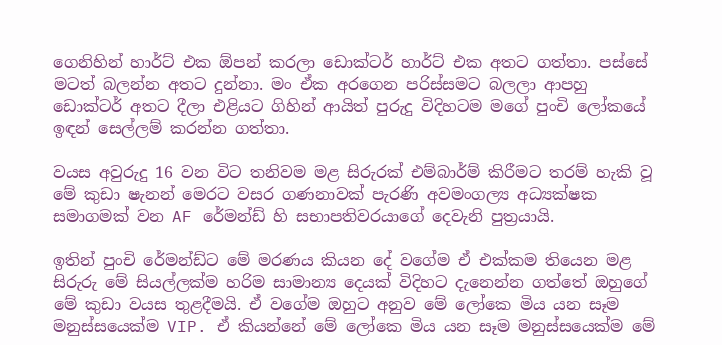ගෙනිහින් හාර්ට් එක ඕපන් කරලා ඩොක්ටර් හාර්ට් එක අතට ගත්තා. පස්සේ මටත් බලන්න අතට දුන්නා. මං ඒක අරගෙන පරිස්සමට බලලා ආපහු ඩොක්ටර් අතට දීලා එළියට ගිහින් ආයිත් පුරුදු විදිහටම මගේ පුංචි ලෝකයේ ඉඳන් සෙල්ලම් කරන්න ගත්තා.

වයස අවුරුදු 16 වන විට තනිවම මළ සිරුරක් එම්බාර්ම් කිරීමට තරම් හැකි වූ මේ කුඩා ෂැනන් මෙරට වසර ගණනාවක් පැරණි අවමංගල්‍ය අධ්‍යක්ෂක සමාගමක් වන AF රේමන්ඩ් හි සභාපතිවරයාගේ දෙවැනි පුත්‍රයායි.

ඉතින් පුංචි රේමන්ඩ්ට මේ මරණය කියන දේ වගේම ඒ එක්කම තියෙන මළ සිරුරු මේ සියල්ලක්ම හරිම සාමාන්‍ය දෙයක් විදිහට දැනෙන්න ගත්තේ ඔහුගේ මේ කුඩා වයස තුළදීමයි. ඒ වගේම ඔහුට අනුව මේ ලෝකෙ මිය යන සෑම මනුස්සයෙක්ම VIP. ඒ කියන්නේ මේ ලෝකෙ මිය යන සෑම මනුස්සයෙක්ම මේ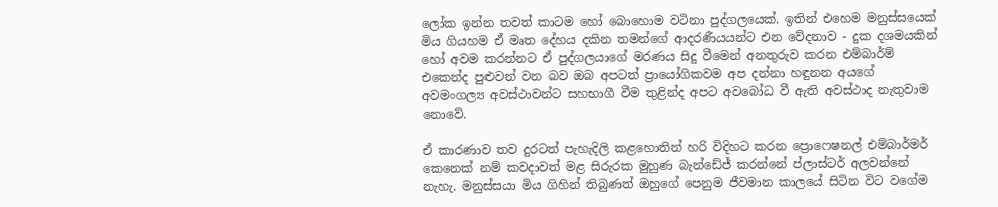ලෝක ඉන්න තවත් කාටම හෝ බොහොම වටිනා පුද්ගලයෙක්. ඉතින් එහෙම මනුස්සයෙක් මිය ගියහම ඒ මෘත දේහය දකින තමන්ගේ ආදරණීයයන්ට එන වේදනාව - දුක දශමයකින් හෝ අවම කරන්නට ඒ පුද්ගලයාගේ මරණය සිදු වීමෙන් අනතුරුව කරන එම්බාර්ම් එකෙන්ද පුළුවන් වන බව ඔබ අපටත් ප්‍රායෝගිකවම අප දන්නා හඳුනන අයගේ අවමංගල්‍ය අවස්ථාවන්ට සහභාගී වීම තුළින්ද අපට අවබෝධ වී ඇති අවස්ථාද නැතුවාම නොවේ.

ඒ කාරණාව තව දුරටත් පැහැදිලි කළහොතින් හරි විදිහට කරන ප්‍රොෆෙෂනල් එම්බාර්මර් කෙනෙක් නම් කවදාවත් මළ සිරුරක මුහුණ බැන්ඩේජ් කරන්නේ ප්ලාස්ටර් අලවන්නේ නැහැ. මනුස්සයා මිය ගිහින් තිබුණත් ඔහුගේ පෙනුම ජීවමාන කාලයේ සිටින විට වගේම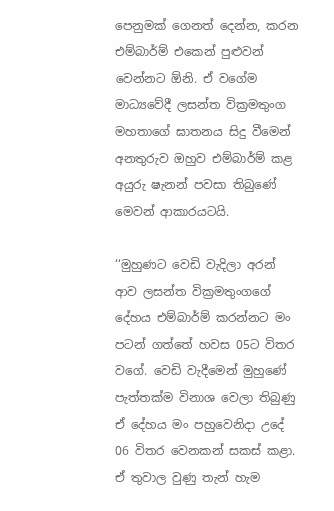පෙනුමක් ගෙනත් දෙන්න, කරන එම්බාර්ම් එකෙන් පුළුවන් වෙන්නට ඕනි. ඒ වගේම මාධ්‍යවේදී ලසන්ත වික්‍රමතුංග මහතාගේ ඝාතනය සිදු වීමෙන් අනතුරුව ඔහුව එම්බාර්ම් කළ අයුරු ෂැනන් පවසා තිබුණේ මෙවන් ආකාරයටයි.

‘‘මුහුණට වෙඩි වැදිලා අරන් ආව ලසන්ත වික්‍රමතුංගගේ දේහය එම්බාර්ම් කරන්නට මං පටන් ගත්තේ හවස 05ට විතර වගේ. වෙඩි වැදීමෙන් මුහුණේ පැත්තක්ම විනාශ වෙලා තිබුණු ඒ දේහය මං පහුවෙනිදා උදේ 06 විතර වෙනකන් සකස් කළා. ඒ තුවාල වුණු තැන් හැම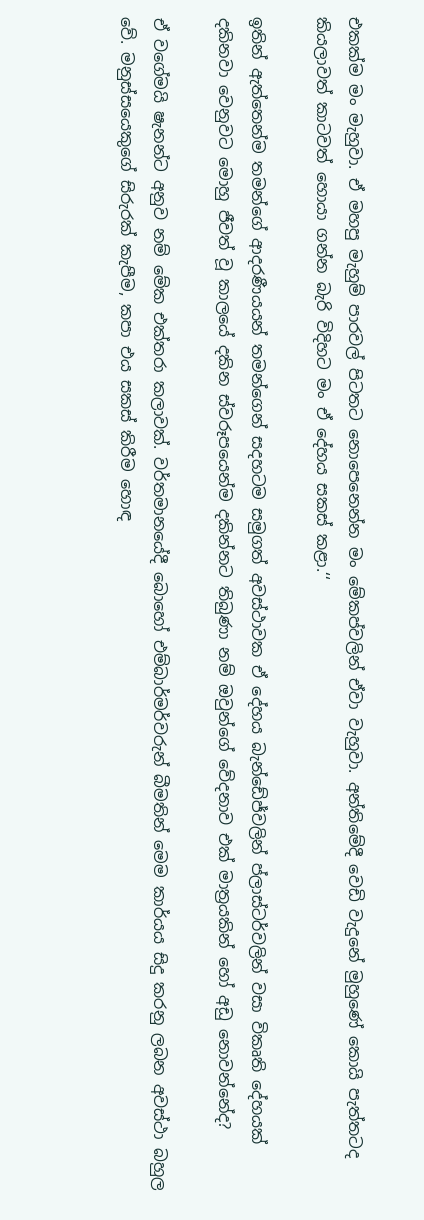එකක්ම මං මැහුවා. ඒ මහපු මැහුම් පාරවල් පිටතට නොපෙනෙන්න මං මේකප්වලින් ඒවා වැහුවා. අන්තිමේදී වෙඩි වැදුනේ මුහුණේ කොයි පැත්තටද කියලාවත් කාටවත් හොයා ගන්න බැරි විදිහට මං ඒ දේහය සකස් කළා.‘‘

ඉතින් ඇත්තෙන්ම තමන්ගේ ආදරණීයයන් තමන්ගෙන් සදහටම සමුගත් අවස්ථාවක ඒ දේහය බැන්ඩේජ්වලින් ප්ලාස්ටර්වලින් වසා විකෘති දේහයක් දකිනවා වෙනුවට මොහු ජීවත් වූ කාලයේ දකින ස්වරූපයෙන්ම දකින්නට තිබුණා නම් ඔවුන්ගේ වේදනාව එක් මාත්‍රයකින් හෝ අඩු නොවන්නේද?

ඒ වගේමයි ෂැනන්ට අනුව නම් මේක එක්තරා කලාවක්. වර්තමානයේදී බොහෝ එම්බාර්මර්වරුන් බීමතින් මෙම කාර්යය සිදු කරනු ලබන අවස්ථා බහුල වේ. මනුස්සයෙකුගේ සිරුරක් කැපීම, කපා එය සකස් කිරීම හොඳ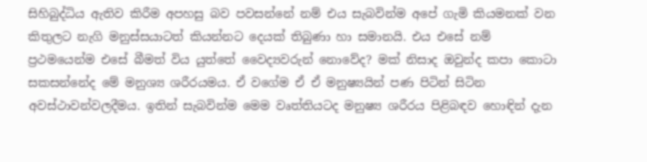සිහිබුද්ධිය ඇතිව කිරීම අපහසු බව පවසන්නේ නම් එය සැබවින්ම අපේ ගැමි කියමනක් වන කිතුලට නැගි මනුස්සයාටත් කියන්නට දෙයක් තිබුණා හා සමානයි. එය එසේ නම් ප්‍රථමයෙන්ම එසේ බීමත් විය යුත්තේ වෛද්‍යවරුන් නොවේද? මක් නිසාද ඔවුන්ද කපා කොටා සකසන්නේද මේ මනුශ්‍ය ශරීරයමය. ඒ වගේම ඒ ඒ මනුෂ්‍යයින් පණ පිටින් සිටින අවස්ථාවන්වලදීමය. ඉතින් සැබවින්ම මෙම වෘත්තියටද මනුෂ්‍ය ශරීරය පිළිබඳව හොඳින් දැන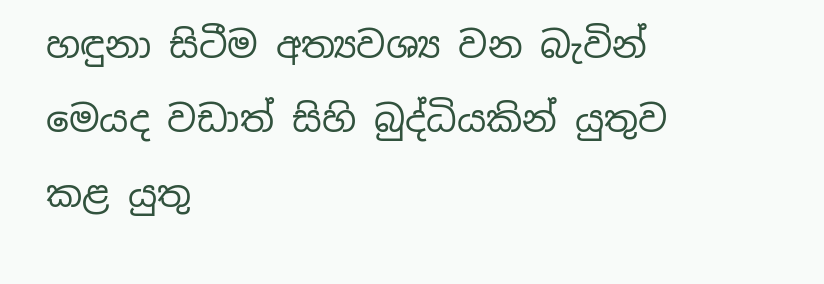හඳුනා සිටීම අත්‍යවශ්‍ය වන බැවින් මෙයද වඩාත් සිහි බුද්ධියකින් යුතුව කළ යුතු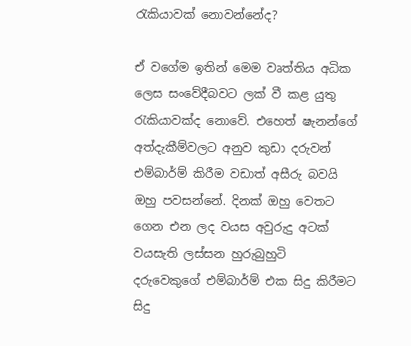රැකියාවක් නොවන්නේද?

ඒ වගේම ඉතින් මෙම වෘත්තිය අධික ලෙස සංවේදීබවට ලක් වී කළ යුතු රැකියාවක්ද නොවේ. එහෙත් ෂැනන්ගේ අත්දැකීම්වලට අනුව කුඩා දරුවන් එම්බාර්ම් කිරීම වඩාත් අසීරු බවයි ඔහු පවසන්නේ. දිනක් ඔහු වෙතට ගෙන එන ලද වයස අවුරුදු අටක් වයසැති ලස්සන හුරුබුහුටි දරුවෙකුගේ එම්බාර්ම් එක සිදු කිරීමට සිදු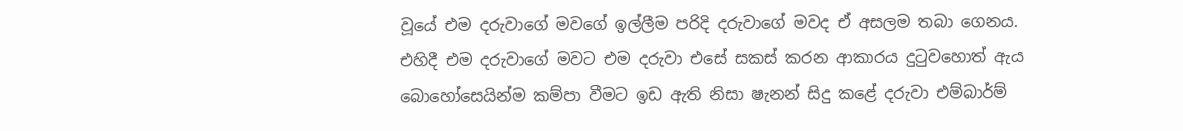වූයේ එම දරුවාගේ මවගේ ඉල්ලීම පරිදි දරුවාගේ මවද ඒ අසලම තබා ගෙනය. එහිදී එම දරුවාගේ මවට එම දරුවා එසේ සකස් කරන ආකාරය දුටුවහොත් ඇය බොහෝසෙයින්ම කම්පා වීමට ඉඩ ඇති නිසා ෂැනන් සිදු කළේ දරුවා එම්බාර්ම්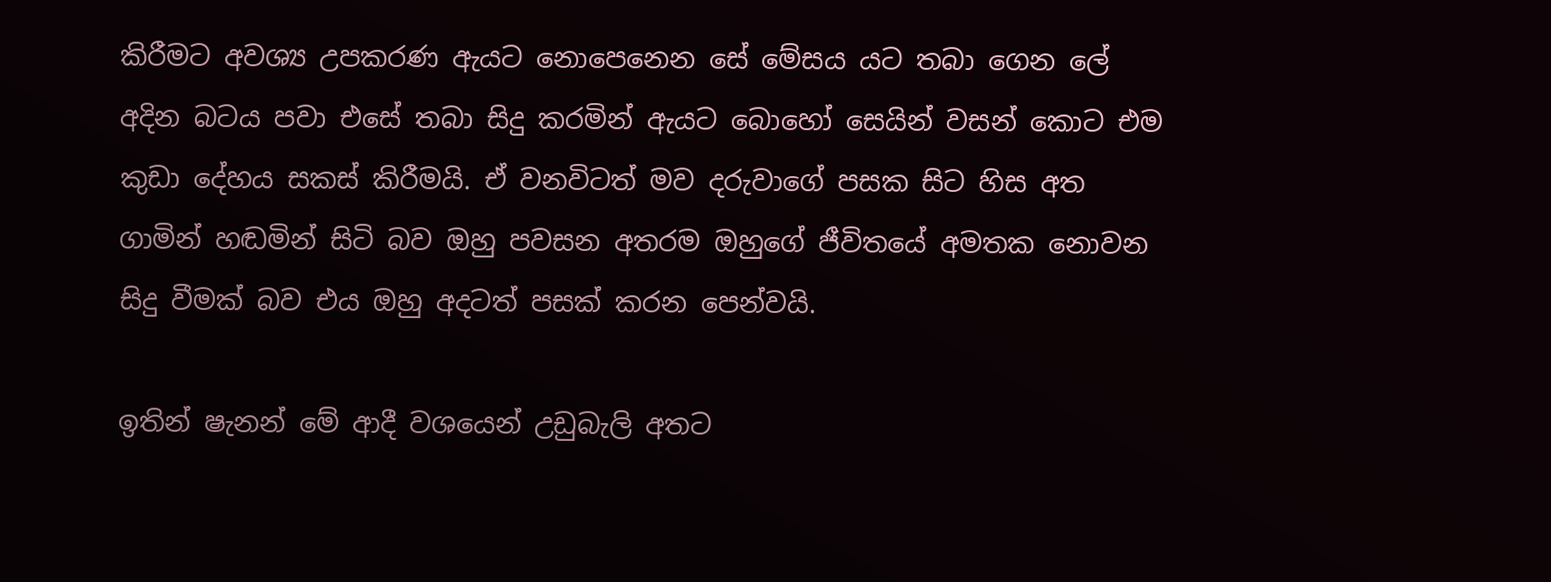කිරීමට අවශ්‍ය උපකරණ ඇයට නොපෙනෙන සේ මේසය යට තබා ගෙන ලේ අදින බටය පවා එසේ තබා සිදු කරමින් ඇයට බොහෝ සෙයින් වසන් කොට එම කුඩා දේහය සකස් කිරීමයි. ඒ වනවිටත් මව දරුවාගේ පසක සිට හිස අත ගාමින් හඬමින් සිටි බව ඔහු පවසන අතරම ඔහුගේ ජීවිතයේ අමතක නොවන සිදු වීමක් බව එය ඔහු අදටත් පසක් කරන පෙන්වයි.

ඉතින් ෂැනන් මේ ආදී වශයෙන් උඩුබැලි අතට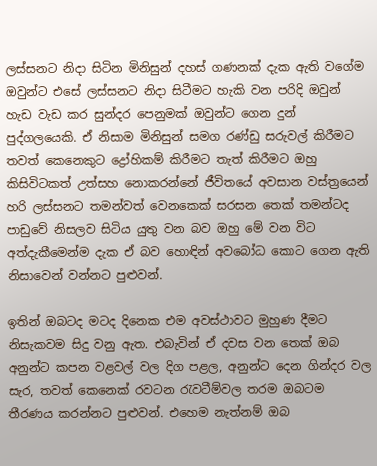ලස්සනට නිදා සිටින මිනිසුන් දහස් ගණනක් දැක ඇති වගේම ඔවුන්ට එසේ ලස්සනට නිදා සිටීමට හැකි වන පරිදි ඔවුන් හැඩ වැඩ කර සුන්දර පෙනුමක් ඔවුන්ට ගෙන දුන් පුද්ගලයෙකි. ඒ නිසාම මිනිසුන් සමග රණ්ඩු සරුවල් කිරීමට තවත් කෙනෙකුට ද්‍රෝහිකම් කිරීමට තැත් කිරීමට ඔහු කිසිවිටකත් උත්සහ නොකරන්නේ ජීවිතයේ අවසාන වස්ත්‍රයෙන් හරි ලස්සනට තමන්වත් වෙනකෙක් සරසන තෙක් තමන්ටද පාඩුවේ නිසලව සිටිය යුතු වන බව ඔහු මේ වන විට අත්දැකීමෙන්ම දැක ඒ බව හොඳින් අවබෝධ කොට ගෙන ඇති නිසාවෙන් වන්නට පුළුවන්.

ඉතින් ඔබටද මටද දිනෙක එම අවස්ථාවට මුහුණ දීමට නිසැකවම සිදු වනු ඇත. එබැවින් ඒ දවස වන තෙක් ඔබ අනුන්ට කපන වළවල් වල දිග පළල, අනුන්ට දෙන ගින්දර වල සැර, තවත් කෙනෙක් රවටන රැවටීම්වල තරම ඔබටම තීරණය කරන්නට පුළුවන්. එහෙම නැත්නම් ඔබ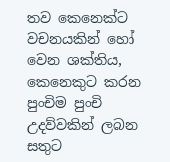තව කෙනෙක්ට වචනයකින් හෝ වෙන ශක්තිය, කෙනෙකුට කරන පුංචිම පුංචි උදව්වකින් ලබන සතුට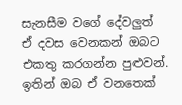සැනසීම වගේ දේවලුත් ඒ දවස වෙනකන් ඔබට එකතු කරගන්න පුළුවන්. ඉතින් ඔබ ඒ වනතෙක්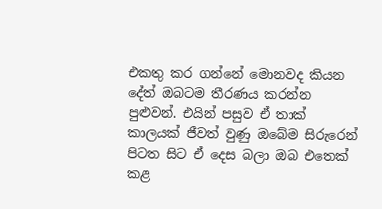එකතු කර ගන්නේ මොනවද කියන දේත් ඔබටම තීරණය කරන්න පුළුවන්. එයින් පසුව ඒ තාක් කාලයක් ජීවත් වුණු ඔබේම සිරුරෙන් පිටත සිට ඒ දෙස බලා ඔබ එතෙක් කළ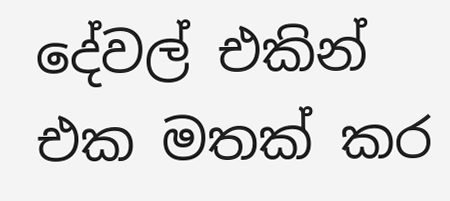දේවල් එකින් එක මතක් කර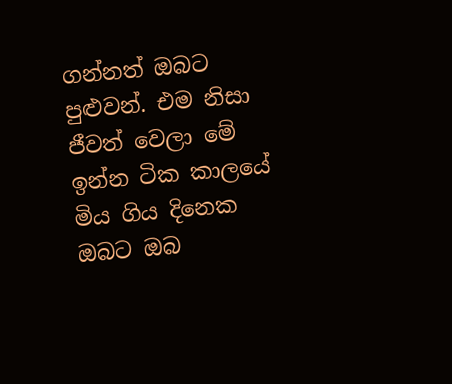ගන්නත් ඔබට පුළුවන්. එම නිසා ජීවත් වෙලා මේ ඉන්න ටික කාලයේ මිය ගිය දිනෙක ඔබට ඔබ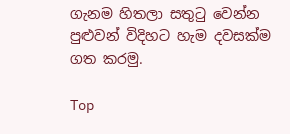ගැනම හිතලා සතුටු වෙන්න පුළුවන් විදිහට හැම දවසක්ම ගත කරමු.

Top